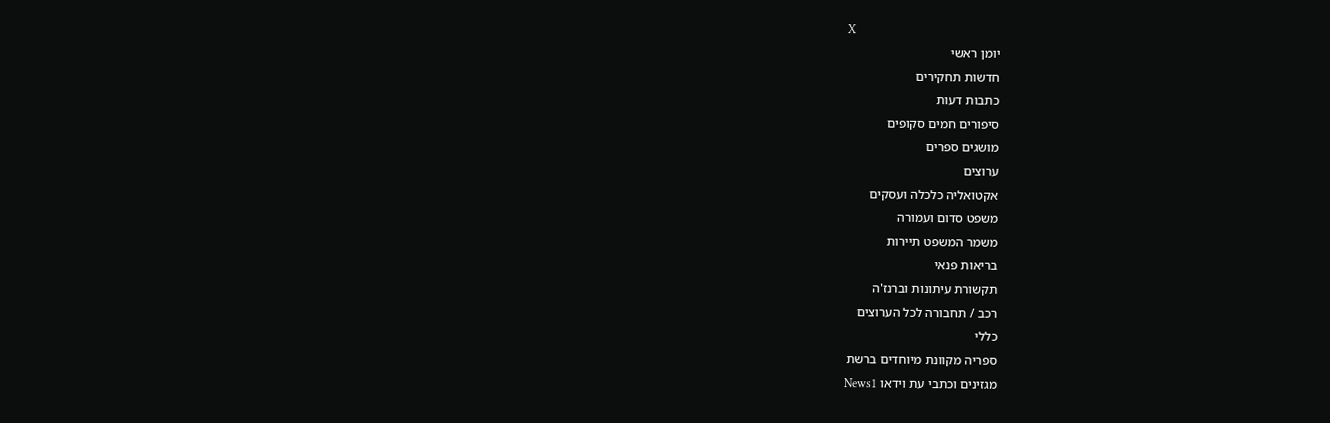X
יומן ראשי
חדשות תחקירים
כתבות דעות
סיפורים חמים סקופים
מושגים ספרים
ערוצים
אקטואליה כלכלה ועסקים
משפט סדום ועמורה
משמר המשפט תיירות
בריאות פנאי
תקשורת עיתונות וברנז'ה
רכב / תחבורה לכל הערוצים
כללי
ספריה מקוונת מיוחדים ברשת
מגזינים וכתבי עת וידאו News1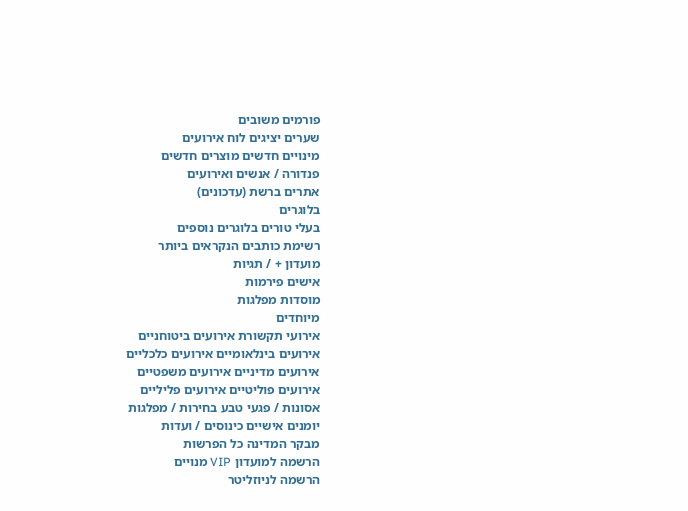פורמים משובים
שערים יציגים לוח אירועים
מינויים חדשים מוצרים חדשים
פנדורה / אנשים ואירועים
אתרים ברשת (עדכונים)
בלוגרים
בעלי טורים בלוגרים נוספים
רשימת כותבים הנקראים ביותר
מועדון + / תגיות
אישים פירמות
מוסדות מפלגות
מיוחדים
אירועי תקשורת אירועים ביטוחניים
אירועים בינלאומיים אירועים כלכליים
אירועים מדיניים אירועים משפטיים
אירועים פוליטיים אירועים פליליים
אסונות / פגעי טבע בחירות / מפלגות
יומנים אישיים כינוסים / ועדות
מבקר המדינה כל הפרשות
הרשמה למועדון VIP מנויים
הרשמה לניוזליטר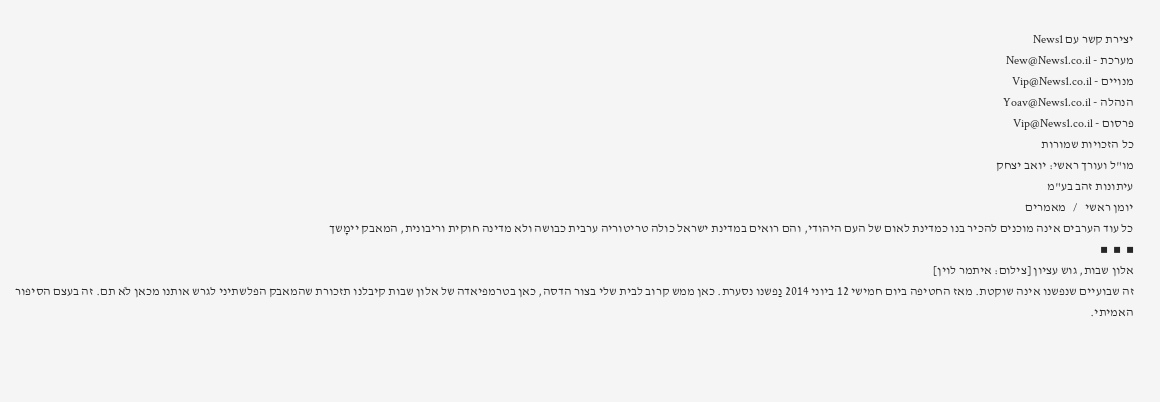יצירת קשר עם News1
מערכת - New@News1.co.il
מנויים - Vip@News1.co.il
הנהלה - Yoav@News1.co.il
פרסום - Vip@News1.co.il
כל הזכויות שמורות
מו"ל ועורך ראשי: יואב יצחק
עיתונות זהב בע"מ
יומן ראשי   /   מאמרים
כל עוד הערבים אינה מוכנים להכיר בנו כמדינת לאום של העם היהודי, והם רואים במדינת ישראל כולה טריטוריה ערבית כבושה ולא מדינה חוקית וריבונית, המאבק יימָשך
▪  ▪  ▪
אלון שבות, גוש עציון [צילום: איתמר לוין]
זה שבועיים שנפשנו אינה שוקטת. מאז החטיפה ביום חמישי 12 ביוני 2014 נַפשנו נסערת. כאן ממש קרוב לבית שלי בצור הדסה, כאן בטרמפיאדה של אלון שבות קיבלנו תזכורת שהמאבק הפלשתיני לגרש אותנו מכאן לֹא תם. זה בעצם הסיפור האמיתי.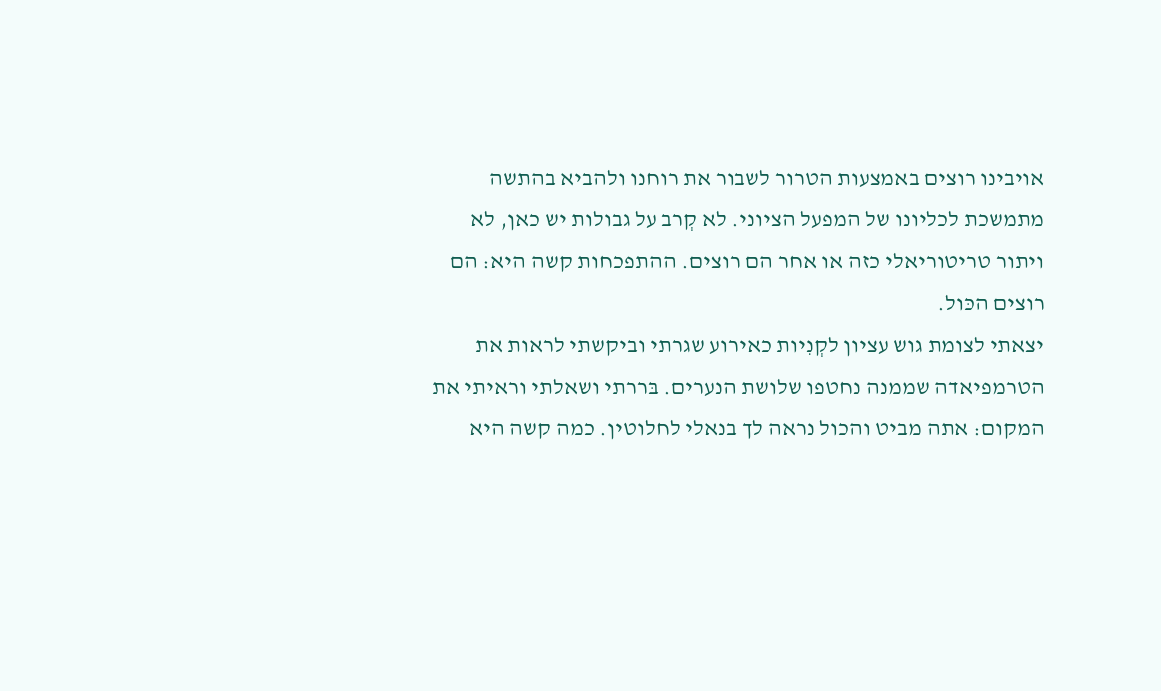אויבינו רוצים באמצעות הטרור לשבור את רוחנו ולהביא בהתשה מתמשכת לכליונו של המפעל הציוני. לא קְרב על גבולות יש כאן, לא ויתור טריטוריאלי כזה או אחר הם רוצים. ההתפכחות קשה היא: הם רוצים הכּול.
יצאתי לצומת גוש עציון לקְנִיות כאירוע שגרתי וביקשתי לראות את הטרמפיאדה שממנה נחטפו שלושת הנערים. בּררתי ושאלתי וראיתי את המקום: אתה מביט והכול נראה לך בנאלי לחלוטין. כמה קשה היא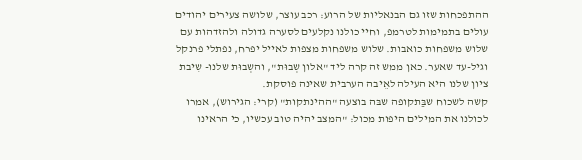ההתפכחות שזו גם הבנאליות של הרוע: רכב עוצר, שלושה צעירים יהודים עולים בתמימות לטרמפ, וחיי כולנו נקלעים לסערה גדולה ולהזדהות עם שלוש משפחות כואבות. שלוש משפחות מצפות לאייל יפרח, נפתלי פרנקל וגיל-עד שאער. כאן ממש זה קרה ליד "אלון שְבוּת", והשְבוּת שלנו- שִיבת ציון שלנו היא העילה לאֵיבה הערבית שאינה פוסקת.
קשה לשכוח שבַּתקופה שבּה בוצעה "ההינתקות" (קרי: הגירוש), אמרו לכולנו את המילים היפות מכול: "המצב יהיה טוב עכשיו, כי הראינו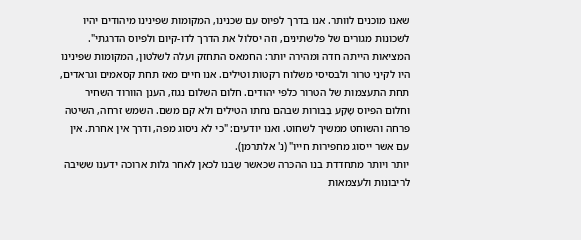שאנו מוכנים לוותר. אנו בדרך לפיוס עם שכנינו, המקומות שפינינו מיהודים יהיו לשכונות מגורים של פלשתינים, וזה יסלול את הדרך לדו-קיום ולפיוס הדרגתי".
המציאות הייתה חדה ומהירה יותר: החמאס התחזק ועלה לשלטון, המקומות שפּינינו היו לקינֵי טרור ולבסיסי משלוח רקטות וטילים. אנו חיים מאז תחת קסאמים וגראדים, תחת התעצמות של הטרור כלפי יהודים. חלום השלום נגוז, הענן הוורוד השחיר וחלום הפיוס שָקַע בַּבּורות שבהם נחתו הטילים ולא קם משם. השמש זרחה, השיטה פרחה והשוחט ממשיך לשחוט. ואנו יודעים: "כי לא ניסוג מפה, ודרך אין אחרת. אין עם אשר ייסוג מחפירות חייו" (נ' אלתרמן).
יותר ויותר מתחדדת בנו ההכּרה שכאשר שַבנו לכאן לאחר גלות ארוכה ידענו ששִיבה לריבונות ולעצמאות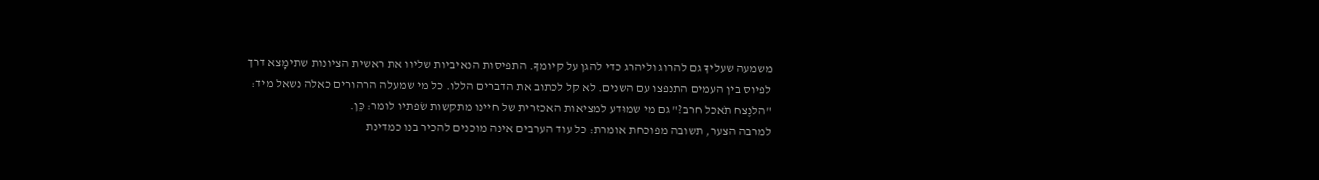משמעה שעליךָ גם להרוג וליהרג כדי להגן על קיומךָ. התפיסות הנאיביות שליוו את ראשית הציונות שתימָצא דרך לפיוס בין העמים התנפצו עם השנים. לא קל לכתוב את הדברים הללו. כל מי שמעלה הרהורים כאלה נשאל מיד: "הלנֶצח תֹאכל חרב?" גם מי שמוּדע למציאות האכזרית של חיינו מתקשות שׂפתיו לומר: כֵּן.
למרבה הצער, תשובה מפוכחת אומרת: כל עוד הערבים אינה מוכנים להכיר בנו כמדינת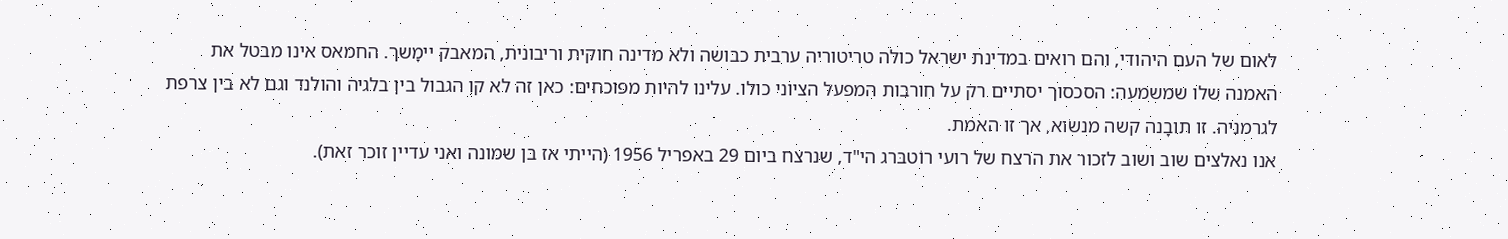לאום של העם היהודי, והם רואים במדינת ישראל כולה טריטוריה ערבית כבושה ולא מדינה חוקית וריבונית, המאבק יימָשך. החמאס אינו מבטל את האמנה שלו שמשמעה: הסכסוך יסתיים רק על חורבות המפעל הציוני כולו. עלינו להיות מפוכחים: כאן זה לא קו הגבול בין בלגיה והולנד וגם לא בין צרפת לגרמניה. זו תובָנה קשה מנשׂוא, אך זו האמת.
אנו נאלצים שוב ושוב לזכור את הרצח של רועי רוֹטבּרג הי"ד, שנרצח ביום 29 באפריל 1956 (הייתי אז בן שמונה ואני עדיין זוכר זאת).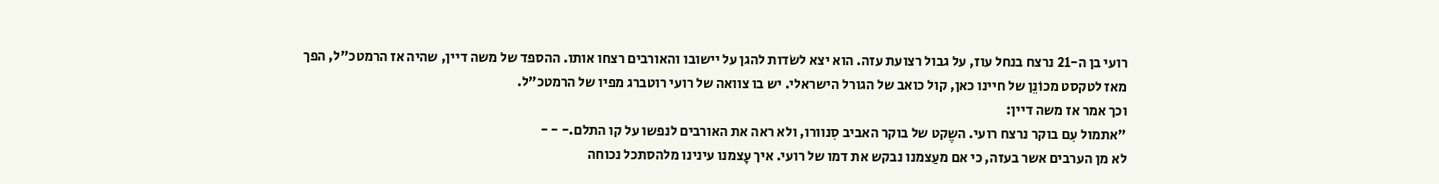רועי בן ה-21 נרצח בנחל עוז, על גבול רצועת עזה. הוא יצא לשׂדות להגן על יישובו והאורבים רצחו אותו. ההספד של משה דיין, שהיה אז הרמטכ"ל, הפך מאז לטקסט מכוֹנֵן של חיינו כאן, קול כואב של הגורל הישראלי. יש בו צוואה של רועי רוטברג מפיו של הרמטכ"ל.
וכך אמר אז משה דיין:
"אתמול עִם בוקר נרצח רועי. השֶקט של בוקר האביב סִנוורו, ולא ראה את האורבים לנפשו על קו התלם.- - -
לא מן הערבים אשר בעזה, כי אם מעַצמנו נבקש את דמו של רועי. איך עָצמנו עינינו מלהסתכל נכוחה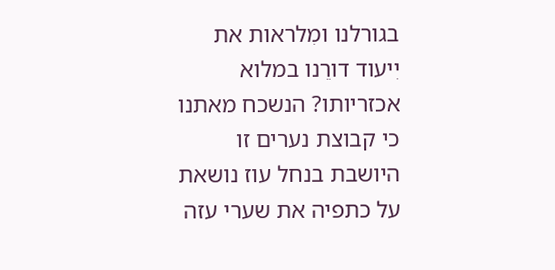בגורלנו ומִלראות את יִיעוד דורֵנו במלוא אכזריותו? הנשכח מאתנו כי קבוצת נערים זו היושבת בנחל עוז נושאת על כתפיה את שערי עזה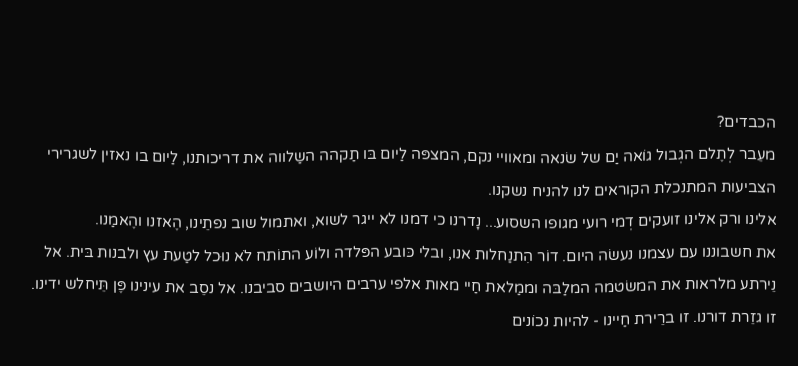הכבדים?
מעֵבר לְתֶלם הגְבול גוֹאה יַם של שׂנאה ומאוויי נקם, המצפּה לַיום בּו תַקהה השַלווה את דריכותנו, לַיום בו נאזין לשגרירי הצביעות המתנכלת הקוראים לנו להניח נשקנו.
אלינו ורק אלינו זועקים דְמי רועי מגופו השסוע... נָדרנו כי דמנו לא ייגר לשוא, ואתמול שוב נפתֵינו, הֶאזנו והֶאמַנו.
את חשבוננו עם עצמנו נעשׂה היום. דוֹר הִתנַחלות אנו, ובלי כּובע הפּלדה ולוֹע התוֹתח לֹא נוּכל לטַעת עץ ולבנות בּית. אל נֵירתע מלראות את המשׂטמה המלַבּה וממַלאת חַיי מאות אלפי ערבים היושבים סביבנו. אל נסֵב את עינינו פֶּן תֵּיחלש ידינו. זו גזֵרת דורנו. זו ברֵירת חַיינו - להיות נכוֹנים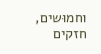וחמוּשים, חזקים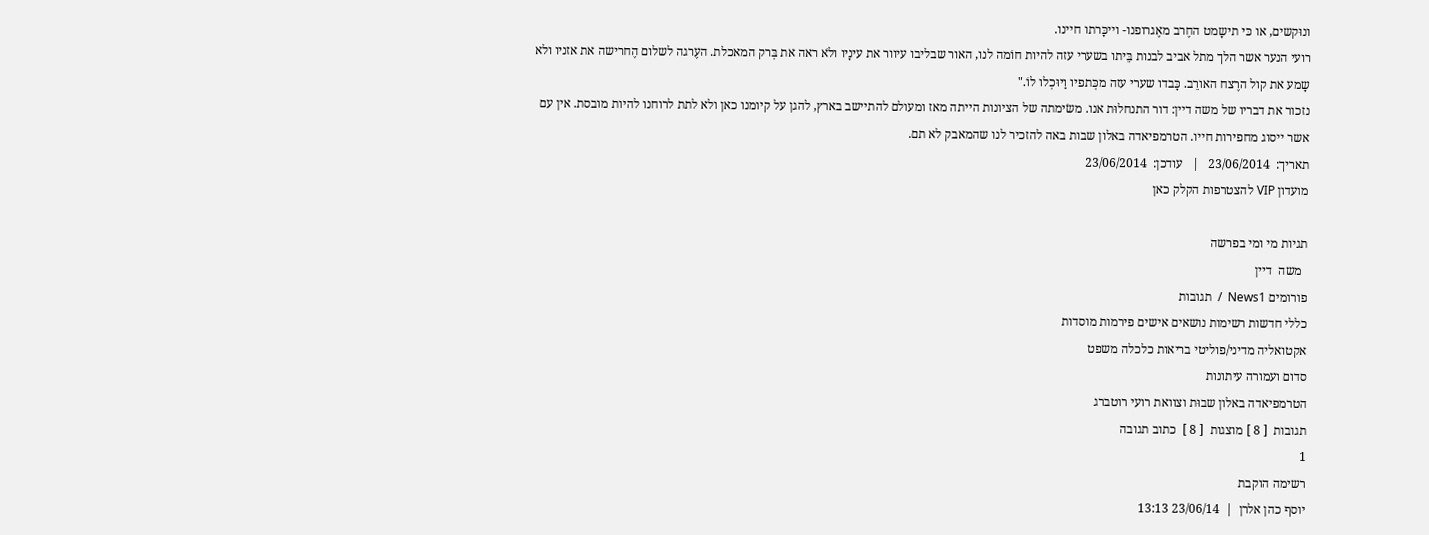ונוּקשים, או כּי תישָמט החֶרב מאֶגרופנו- וייכָּרתו חיינו.
רועי הנער אשר הלך מתל אביב לבנות בֵּיתו בשערי עזה להיות חוֹמה לנו, האור שבליבו עיוור את עינָיו ולֹא ראה את בְּרק המאכלת. העֶרגה לשלום הֶחרישה את אזניו ולא שָמע את קול הרֶצח האורֵב. כָּבדו שערי עזה מכְּתפיו וַיוּכְלו לוֹ."
נזכור את דבריו של משה דיין: דור התנחלוּת אנו. משׂימתה של הציונות הייתה מאז ומעולם להתיישב בארץ, להגן על קיומנו כאן ולא לתת לרוחנו להיות מובסת. אין עם אשר ייסוג מחפירות חייו. הטרמפיאדה באלון שבות באה להזכיר לנו שהמאבק לא תם.
תאריך:  23/06/2014   |   עודכן:  23/06/2014
מועדון VIP להצטרפות הקלק כאן

תגיות מי ומי בפרשה
  משה  דיין
פורומים News1  /  תגובות
כללי חדשות רשימות נושאים אישים פירמות מוסדות
אקטואליה מדיני/פוליטי בריאות כלכלה משפט
סדום ועמורה עיתונות
הטרמפיאדה באלון שבוּת וצוואת רועי רוטברג
תגובות  [ 8 ] מוצגות  [ 8 ]  כתוב תגובה
1
רשימה הוקבת
יוסף כהן אלרן  |  23/06/14 13:13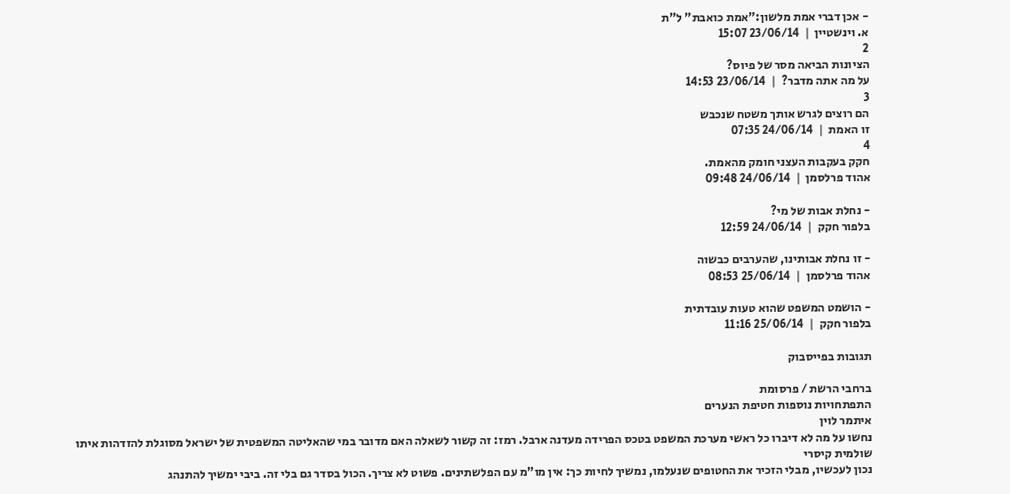- אכן דברי אמת מלשון:"אמת כואבת" ל"ת
א. וינשטיין  |  23/06/14 15:07
2
הציונות הביאה מסר של פיוס?
על מה אתה מדבר?  |  23/06/14 14:53
3
הם רוצים לגרש אותך משטח שנכבש
זו האמת  |  24/06/14 07:35
4
חקק בעקבות העצני חומק מהאמת.
אהוד פרלסמן  |  24/06/14 09:48

- נחלת אבות של מי?
בלפור חקק  |  24/06/14 12:59

- זו נחלת אבותינו, שהערבים כבשוה
אהוד פרלסמן  |  25/06/14 08:53

- הושמט המשפט שהוא טעות עובדתית
בלפור חקק  |  25/06/14 11:16

תגובות בפייסבוק

ברחבי הרשת / פרסומת
התפתחויות נוספות חטיפת הנערים
איתמר לוין
נחשו על מה לא דיברו כל ראשי מערכת המשפט בטכס הפרידה מעדנה ארבל. רמז: זה קשור לשאלה האם מדובר במי שהאליטה המשפטית של ישראל מסוגלת להזדהות איתו
שולמית קיסרי
נכון לעכשיו, מבלי הזכיר את החטופים שנעלמו, נמשיך לחיות כך: אין מו"מ עם הפלשתינים. פשוט לא צריך. הכול בסדר גם בלי זה. ביבי ימשיך להתנהג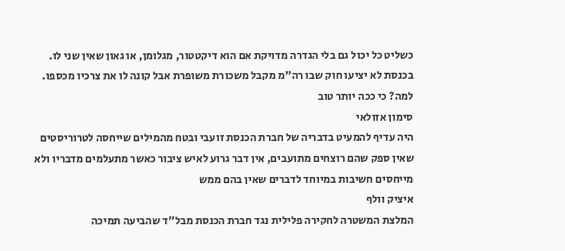כשליט כל יכול גם בלי הגדרה מדויקת אם הוא דיקטטור, מגלומן, או גאון שאין שני לו. בכנסת לא יציעו חוק שבו רה"מ מקבל משכורת משופרת אבל קונה לו את צרכיו מכספו. למה? כי ככה יותר טוב
סימון אזולאי
היה עדיף להמעיט בדבריה של חברת הכנסת זועבי ובטח מהמילים שייחסה לטרוריסטים שאין ספק שהם רוצחים מתועבים, אין דבר גרוע לאיש ציבור כאשר מתעלמים מדבריו ולא מייחסים חשיבות במיוחד לדברים שאין בהם ממש
איציק וולף
המלצת המשטרה לחקירה פלילית נגד חברת הכנסת מבל"ד שהביעה תמיכה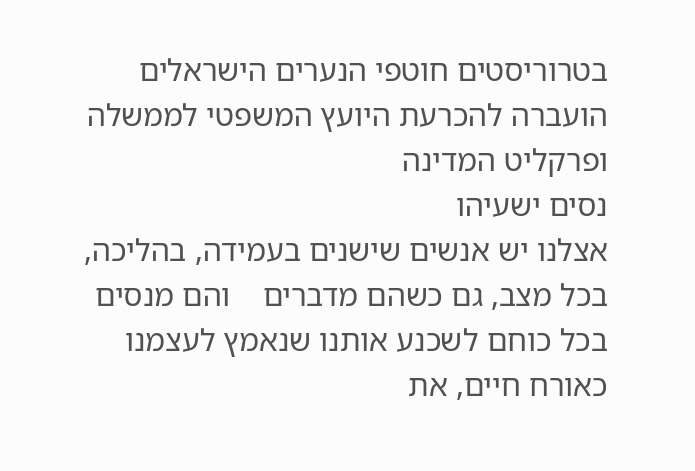בטרוריסטים חוטפי הנערים הישראלים הועברה להכרעת היועץ המשפטי לממשלה ופרקליט המדינה
נסים ישעיהו
אצלנו יש אנשים שישנים בעמידה, בהליכה, בכל מצב, גם כשהם מדברים    והם מנסים בכל כוחם לשכנע אותנו שנאמץ לעצמנו כאורח חיים, את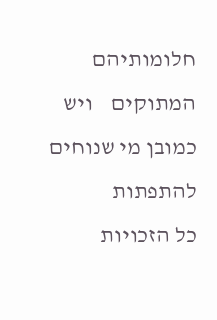חלומותיהם המתוקים    ויש כמובן מי שנוחים להתפתות
כל הזכויות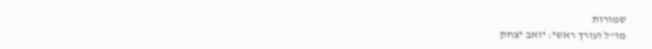שמורות
מו"ל ועורך ראשי: יואב יצחק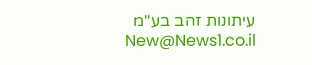עיתונות זהב בע"מ New@News1.co.il